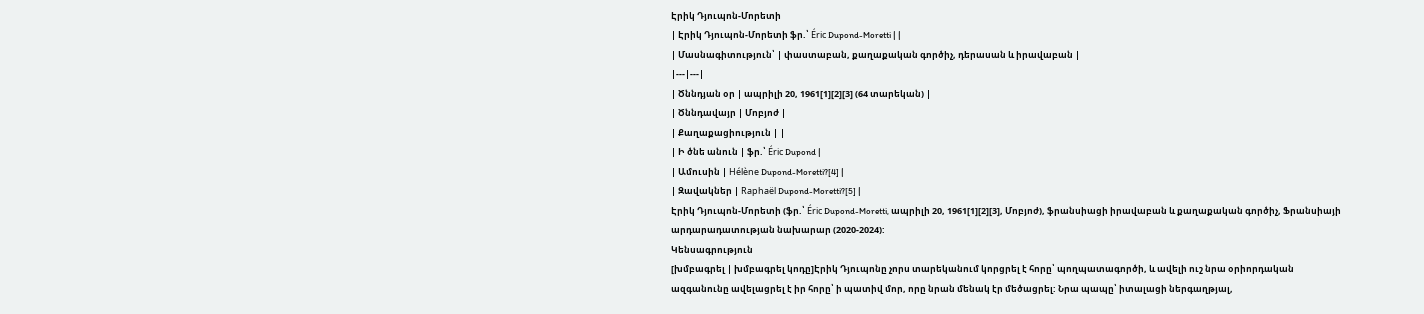Էրիկ Դյուպոն-Մորետի
| Էրիկ Դյուպոն-Մորետի ֆր.՝ Éric Dupond-Moretti | |
| Մասնագիտություն՝ | փաստաբան, քաղաքական գործիչ, դերասան և իրավաբան |
|---|---|
| Ծննդյան օր | ապրիլի 20, 1961[1][2][3] (64 տարեկան) |
| Ծննդավայր | Մոբյոժ |
| Քաղաքացիություն | |
| Ի ծնե անուն | ֆր.՝ Éric Dupond |
| Ամուսին | Hélène Dupond-Moretti?[4] |
| Զավակներ | Raphaël Dupond-Moretti?[5] |
Էրիկ Դյուպոն-Մորետի (ֆր.՝ Éric Dupond-Moretti, ապրիլի 20, 1961[1][2][3], Մոբյոժ), ֆրանսիացի իրավաբան և քաղաքական գործիչ, Ֆրանսիայի արդարադատության նախարար (2020-2024):
Կենսագրություն
[խմբագրել | խմբագրել կոդը]Էրիկ Դյուպոնը չորս տարեկանում կորցրել է հորը՝ պողպատագործի, և ավելի ուշ նրա օրիորդական ազգանունը ավելացրել է իր հորը՝ ի պատիվ մոր, որը նրան մենակ էր մեծացրել: Նրա պապը՝ իտալացի ներգաղթյալ,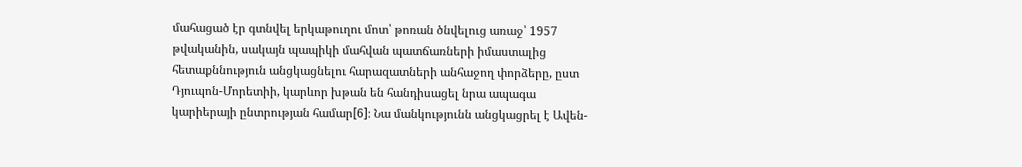մահացած էր գտնվել երկաթուղու մոտ՝ թոռան ծնվելուց առաջ՝ 1957 թվականին, սակայն պապիկի մահվան պատճառների իմաստալից հետաքննություն անցկացնելու հարազատների անհաջող փորձերը, ըստ Դյուպոն-Մորետիի, կարևոր խթան են հանդիսացել նրա ապագա կարիերայի ընտրության համար[6]։ Նա մանկությունն անցկացրել է Ավեն-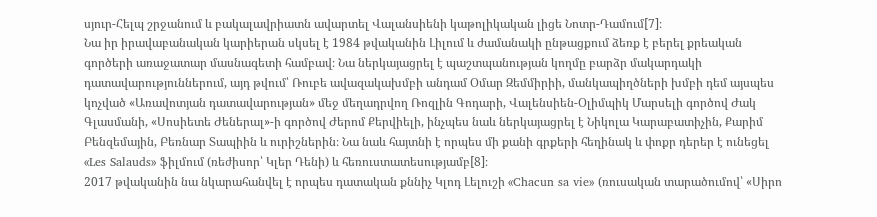սյուր-Հելպ շրջանում և բակալավրիատն ավարտել Վալանսիենի կաթոլիկական լիցե Նոտր-Դամում[7]։
Նա իր իրավաբանական կարիերան սկսել է 1984 թվականին Լիլում և ժամանակի ընթացքում ձեռք է բերել քրեական գործերի առաջատար մասնագետի համբավ։ Նա ներկայացրել է պաշտպանության կողմը բարձր մակարդակի դատավարություններում, այդ թվում՝ Ռուբե ավազակախմբի անդամ Օմար Զեմմիրիի, մանկապիղծների խմբի դեմ այսպես կոչված «Առավոտյան դատավարության» մեջ մեղադրվող Ռոզլին Գոդարի, Վալենսիեն-Օլիմպիկ Մարսելի գործով Ժակ Գլասմանի, «Սոսիետե Ժեներալ»-ի գործով Ժերոմ Քերվիելի, ինչպես նաև ներկայացրել է Նիկոլա Կարաբատիչին, Քարիմ Բենզեմային, Բեռնար Տապիին և ուրիշներին։ Նա նաև հայտնի է որպես մի քանի գրքերի հեղինակ և փոքր դերեր է ունեցել «Les Salauds» ֆիլմում (ռեժիսոր՝ Կլեր Դենի) և հեռուստատեսությամբ[8]։
2017 թվականին նա նկարահանվել է որպես դատական քննիչ Կլոդ Լելուշի «Chacun sa vie» (ռուսական տարածումով՝ «Սիրո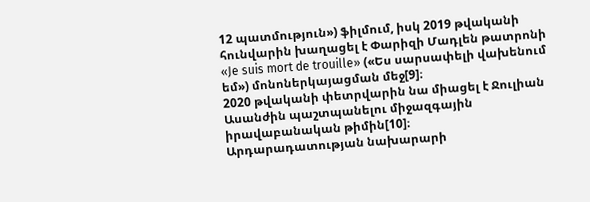12 պատմություն») ֆիլմում, իսկ 2019 թվականի հունվարին խաղացել է Փարիզի Մադլեն թատրոնի «Je suis mort de trouille» («Ես սարսափելի վախենում եմ») մոնոներկայացման մեջ[9]։
2020 թվականի փետրվարին նա միացել է Ջուլիան Ասանժին պաշտպանելու միջազգային իրավաբանական թիմին[10]։
Արդարադատության նախարարի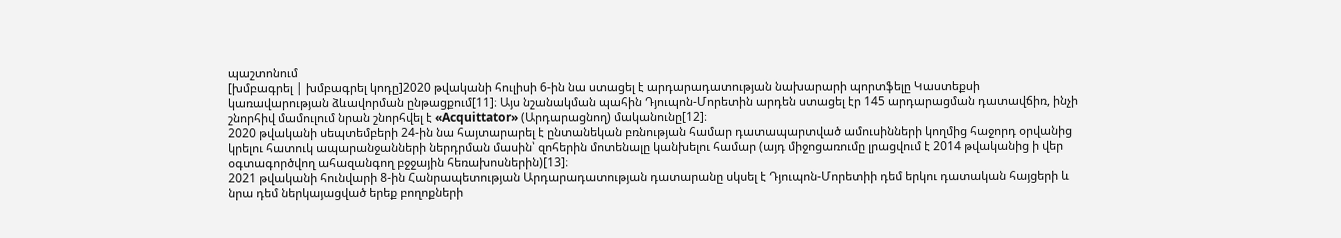պաշտոնում
[խմբագրել | խմբագրել կոդը]2020 թվականի հուլիսի 6-ին նա ստացել է արդարադատության նախարարի պորտֆելը Կաստեքսի կառավարության ձևավորման ընթացքում[11]։ Այս նշանակման պահին Դյուպոն-Մորետին արդեն ստացել էր 145 արդարացման դատավճիռ, ինչի շնորհիվ մամուլում նրան շնորհվել է «Acquittator» (Արդարացնող) մականունը[12]։
2020 թվականի սեպտեմբերի 24-ին նա հայտարարել է ընտանեկան բռնության համար դատապարտված ամուսինների կողմից հաջորդ օրվանից կրելու հատուկ ապարանջանների ներդրման մասին՝ զոհերին մոտենալը կանխելու համար (այդ միջոցառումը լրացվում է 2014 թվականից ի վեր օգտագործվող ահազանգող բջջային հեռախոսներին)[13]։
2021 թվականի հունվարի 8-ին Հանրապետության Արդարադատության դատարանը սկսել է Դյուպոն-Մորետիի դեմ երկու դատական հայցերի և նրա դեմ ներկայացված երեք բողոքների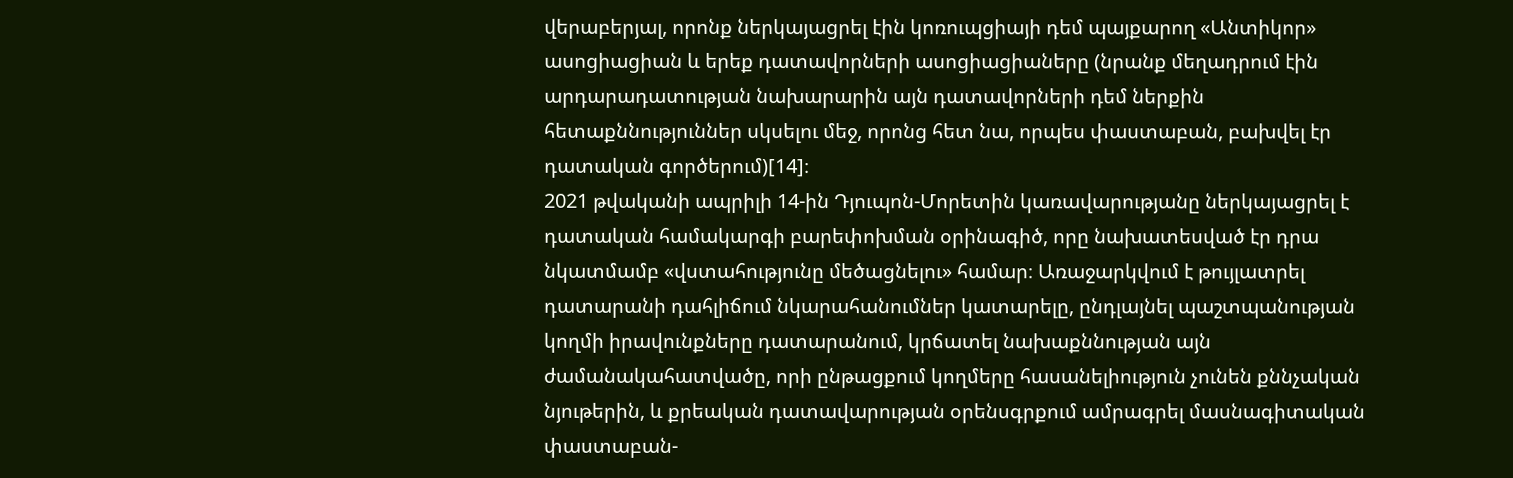վերաբերյալ, որոնք ներկայացրել էին կոռուպցիայի դեմ պայքարող «Անտիկոր» ասոցիացիան և երեք դատավորների ասոցիացիաները (նրանք մեղադրում էին արդարադատության նախարարին այն դատավորների դեմ ներքին հետաքննություններ սկսելու մեջ, որոնց հետ նա, որպես փաստաբան, բախվել էր դատական գործերում)[14]։
2021 թվականի ապրիլի 14-ին Դյուպոն-Մորետին կառավարությանը ներկայացրել է դատական համակարգի բարեփոխման օրինագիծ, որը նախատեսված էր դրա նկատմամբ «վստահությունը մեծացնելու» համար։ Առաջարկվում է թույլատրել դատարանի դահլիճում նկարահանումներ կատարելը, ընդլայնել պաշտպանության կողմի իրավունքները դատարանում, կրճատել նախաքննության այն ժամանակահատվածը, որի ընթացքում կողմերը հասանելիություն չունեն քննչական նյութերին, և քրեական դատավարության օրենսգրքում ամրագրել մասնագիտական փաստաբան-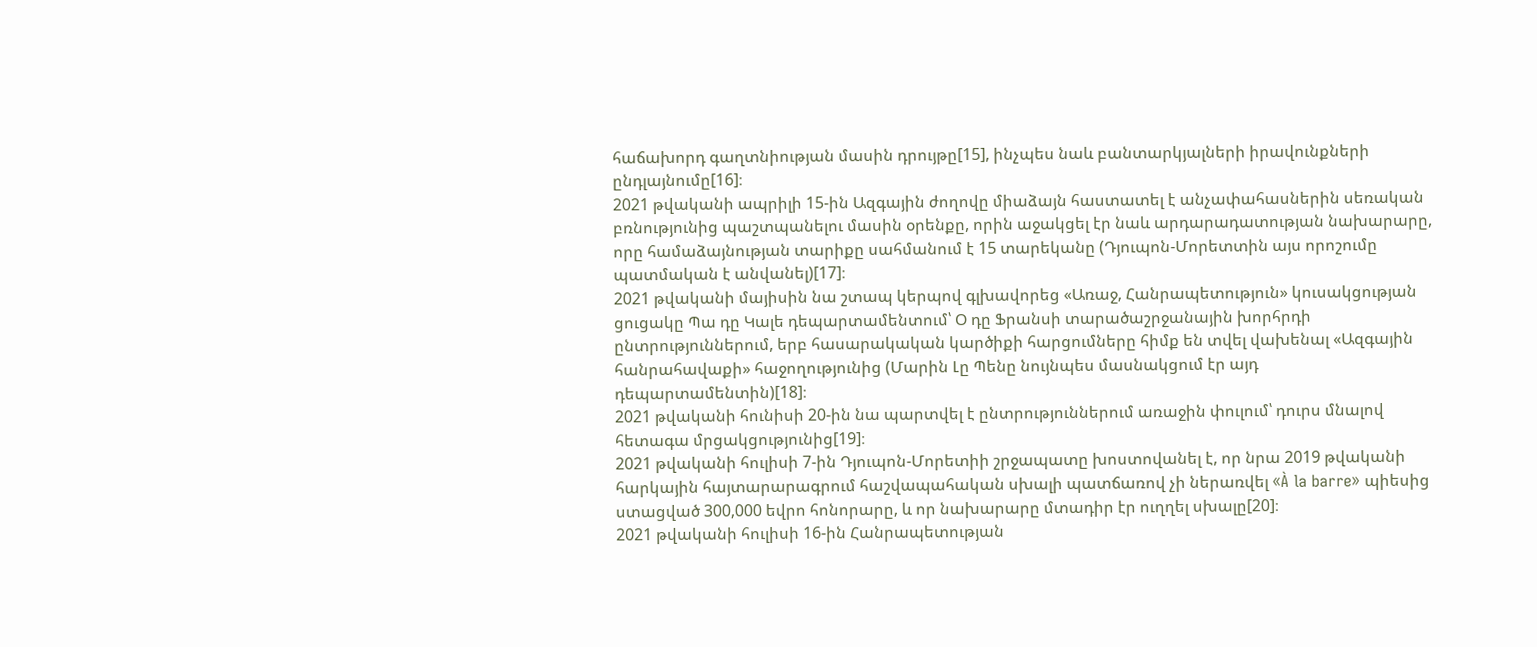հաճախորդ գաղտնիության մասին դրույթը[15], ինչպես նաև բանտարկյալների իրավունքների ընդլայնումը[16]։
2021 թվականի ապրիլի 15-ին Ազգային ժողովը միաձայն հաստատել է անչափահասներին սեռական բռնությունից պաշտպանելու մասին օրենքը, որին աջակցել էր նաև արդարադատության նախարարը, որը համաձայնության տարիքը սահմանում է 15 տարեկանը (Դյուպոն-Մորետտին այս որոշումը պատմական է անվանել)[17]։
2021 թվականի մայիսին նա շտապ կերպով գլխավորեց «Առաջ, Հանրապետություն» կուսակցության ցուցակը Պա դը Կալե դեպարտամենտում՝ Օ դը Ֆրանսի տարածաշրջանային խորհրդի ընտրություններում, երբ հասարակական կարծիքի հարցումները հիմք են տվել վախենալ «Ազգային հանրահավաքի» հաջողությունից (Մարին Լը Պենը նույնպես մասնակցում էր այդ դեպարտամենտին)[18]։
2021 թվականի հունիսի 20-ին նա պարտվել է ընտրություններում առաջին փուլում՝ դուրս մնալով հետագա մրցակցությունից[19]։
2021 թվականի հուլիսի 7-ին Դյուպոն-Մորետիի շրջապատը խոստովանել է, որ նրա 2019 թվականի հարկային հայտարարագրում հաշվապահական սխալի պատճառով չի ներառվել «À la barre» պիեսից ստացված 300,000 եվրո հոնորարը, և որ նախարարը մտադիր էր ուղղել սխալը[20]։
2021 թվականի հուլիսի 16-ին Հանրապետության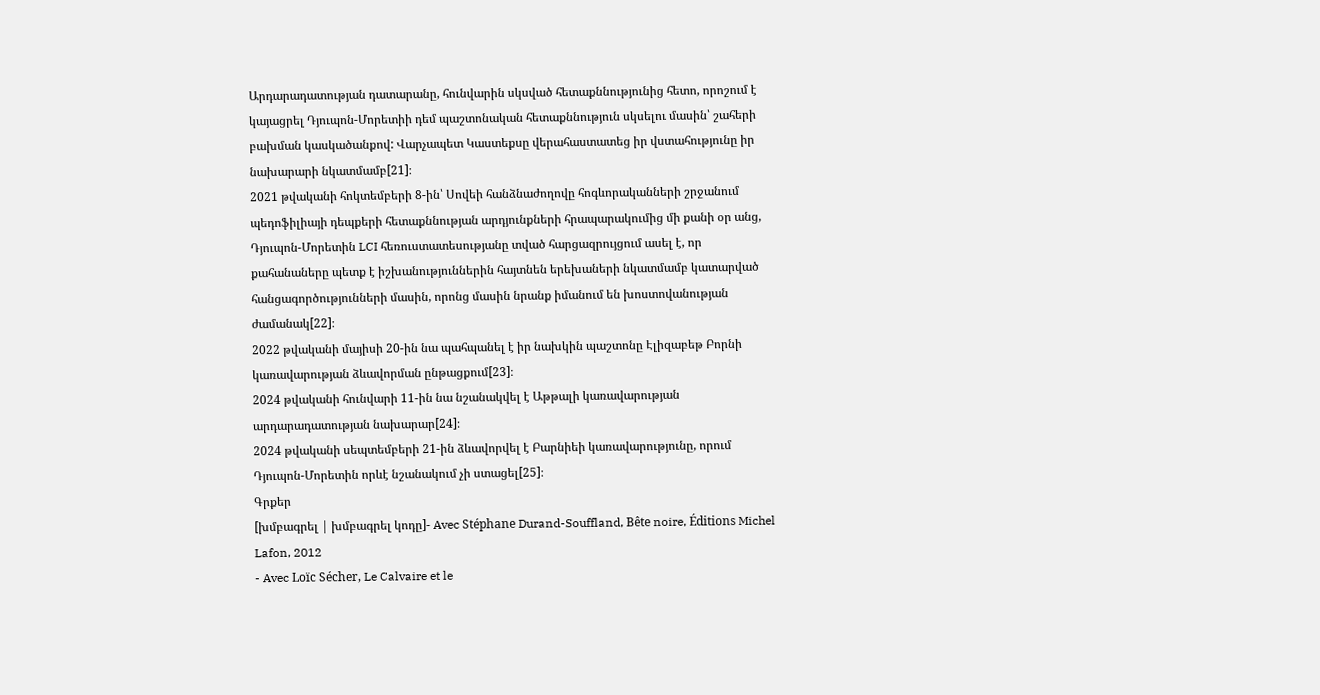Արդարադատության դատարանը, հունվարին սկսված հետաքննությունից հետո, որոշում է կայացրել Դյուպոն-Մորետիի դեմ պաշտոնական հետաքննություն սկսելու մասին՝ շահերի բախման կասկածանքով: Վարչապետ Կաստեքսը վերահաստատեց իր վստահությունը իր նախարարի նկատմամբ[21]։
2021 թվականի հոկտեմբերի 8-ին՝ Սովեի հանձնաժողովը հոգևորականների շրջանում պեդոֆիլիայի դեպքերի հետաքննության արդյունքների հրապարակումից մի քանի օր անց, Դյուպոն-Մորետին LCI հեռուստատեսությանը տված հարցազրույցում ասել է, որ քահանաները պետք է իշխանություններին հայտնեն երեխաների նկատմամբ կատարված հանցագործությունների մասին, որոնց մասին նրանք իմանում են խոստովանության ժամանակ[22]։
2022 թվականի մայիսի 20-ին նա պահպանել է իր նախկին պաշտոնը Էլիզաբեթ Բորնի կառավարության ձևավորման ընթացքում[23]։
2024 թվականի հունվարի 11-ին նա նշանակվել է Աթթալի կառավարության արդարադատության նախարար[24]։
2024 թվականի սեպտեմբերի 21-ին ձևավորվել է Բարնիեի կառավարությունը, որում Դյուպոն-Մորետին որևէ նշանակում չի ստացել[25]։
Գրքեր
[խմբագրել | խմբագրել կոդը]- Avec Stéphane Durand-Souffland, Bête noire, Éditions Michel Lafon, 2012
- Avec Loïc Sécher, Le Calvaire et le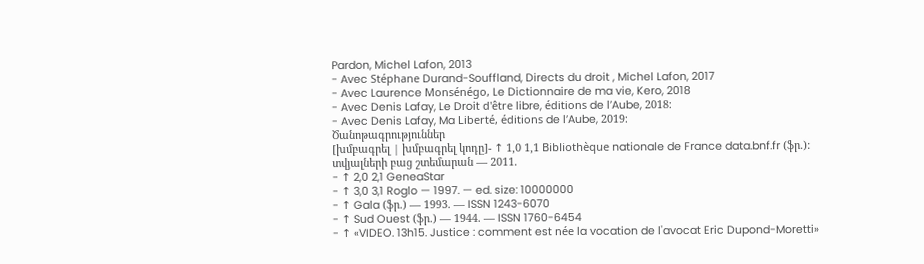Pardon, Michel Lafon, 2013
- Avec Stéphane Durand-Souffland, Directs du droit , Michel Lafon, 2017
- Avec Laurence Monsénégo, Le Dictionnaire de ma vie, Kero, 2018
- Avec Denis Lafay, Le Droit d'être libre, éditions de l’Aube, 2018։
- Avec Denis Lafay, Ma Liberté, éditions de l’Aube, 2019։
Ծանոթագրություններ
[խմբագրել | խմբագրել կոդը]- ↑ 1,0 1,1 Bibliothèque nationale de France data.bnf.fr (ֆր.): տվյալների բաց շտեմարան — 2011.
- ↑ 2,0 2,1 GeneaStar
- ↑ 3,0 3,1 Roglo — 1997. — ed. size: 10000000
- ↑ Gala (ֆր.) — 1993. — ISSN 1243-6070
- ↑ Sud Ouest (ֆր.) — 1944. — ISSN 1760-6454
- ↑ «VIDEO. 13h15. Justice : comment est née la vocation de l'avocat Eric Dupond-Moretti»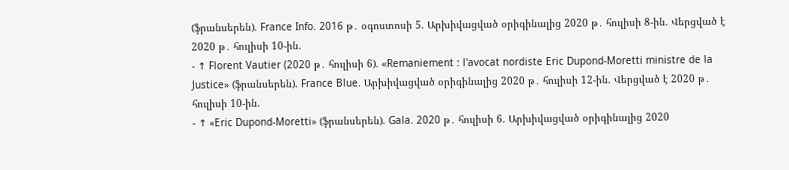(ֆրանսերեն). France Info. 2016 թ․ օգոստոսի 5. Արխիվացված օրիգինալից 2020 թ․ հուլիսի 8-ին. Վերցված է 2020 թ․ հուլիսի 10-ին.
- ↑ Florent Vautier (2020 թ․ հուլիսի 6). «Remaniement : l'avocat nordiste Eric Dupond-Moretti ministre de la Justice» (ֆրանսերեն). France Blue. Արխիվացված օրիգինալից 2020 թ․ հուլիսի 12-ին. Վերցված է 2020 թ․ հուլիսի 10-ին.
- ↑ «Eric Dupond-Moretti» (ֆրանսերեն). Gala. 2020 թ․ հուլիսի 6. Արխիվացված օրիգինալից 2020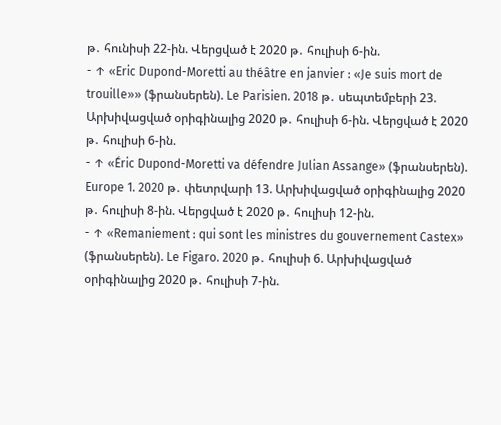թ․ հունիսի 22-ին. Վերցված է 2020 թ․ հուլիսի 6-ին.
- ↑ «Eric Dupond-Moretti au théâtre en janvier : «Je suis mort de trouille»» (ֆրանսերեն). Le Parisien. 2018 թ․ սեպտեմբերի 23. Արխիվացված օրիգինալից 2020 թ․ հուլիսի 6-ին. Վերցված է 2020 թ․ հուլիսի 6-ին.
- ↑ «Éric Dupond-Moretti va défendre Julian Assange» (ֆրանսերեն). Europe 1. 2020 թ․ փետրվարի 13. Արխիվացված օրիգինալից 2020 թ․ հուլիսի 8-ին. Վերցված է 2020 թ․ հուլիսի 12-ին.
- ↑ «Remaniement : qui sont les ministres du gouvernement Castex» (ֆրանսերեն). Le Figaro. 2020 թ․ հուլիսի 6. Արխիվացված օրիգինալից 2020 թ․ հուլիսի 7-ին.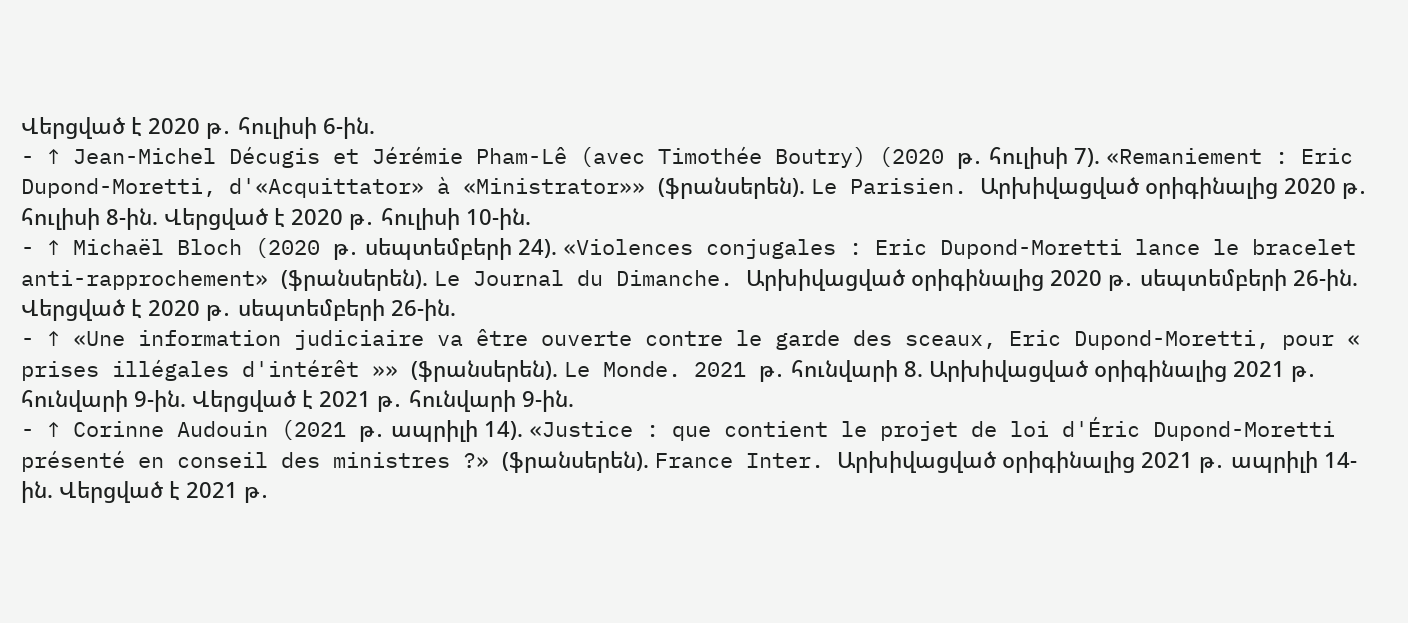Վերցված է 2020 թ․ հուլիսի 6-ին.
- ↑ Jean-Michel Décugis et Jérémie Pham-Lê (avec Timothée Boutry) (2020 թ․ հուլիսի 7). «Remaniement : Eric Dupond-Moretti, d'«Acquittator» à «Ministrator»» (ֆրանսերեն). Le Parisien. Արխիվացված օրիգինալից 2020 թ․ հուլիսի 8-ին. Վերցված է 2020 թ․ հուլիսի 10-ին.
- ↑ Michaël Bloch (2020 թ․ սեպտեմբերի 24). «Violences conjugales : Eric Dupond-Moretti lance le bracelet anti-rapprochement» (ֆրանսերեն). Le Journal du Dimanche. Արխիվացված օրիգինալից 2020 թ․ սեպտեմբերի 26-ին. Վերցված է 2020 թ․ սեպտեմբերի 26-ին.
- ↑ «Une information judiciaire va être ouverte contre le garde des sceaux, Eric Dupond-Moretti, pour « prises illégales d'intérêt »» (ֆրանսերեն). Le Monde. 2021 թ․ հունվարի 8. Արխիվացված օրիգինալից 2021 թ․ հունվարի 9-ին. Վերցված է 2021 թ․ հունվարի 9-ին.
- ↑ Corinne Audouin (2021 թ․ ապրիլի 14). «Justice : que contient le projet de loi d'Éric Dupond-Moretti présenté en conseil des ministres ?» (ֆրանսերեն). France Inter. Արխիվացված օրիգինալից 2021 թ․ ապրիլի 14-ին. Վերցված է 2021 թ․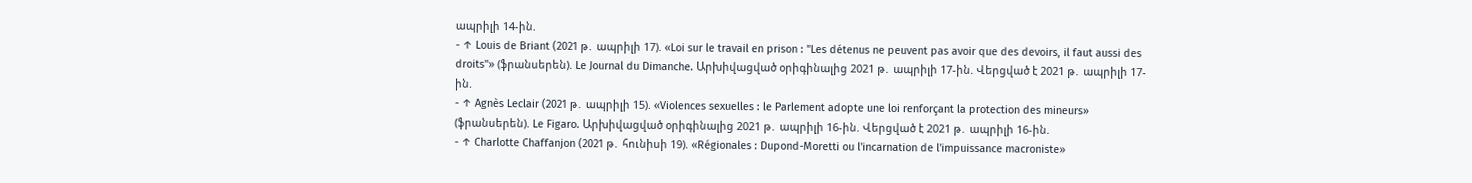ապրիլի 14-ին.
- ↑ Louis de Briant (2021 թ․ ապրիլի 17). «Loi sur le travail en prison : "Les détenus ne peuvent pas avoir que des devoirs, il faut aussi des droits"» (ֆրանսերեն). Le Journal du Dimanche. Արխիվացված օրիգինալից 2021 թ․ ապրիլի 17-ին. Վերցված է 2021 թ․ ապրիլի 17-ին.
- ↑ Agnès Leclair (2021 թ․ ապրիլի 15). «Violences sexuelles : le Parlement adopte une loi renforçant la protection des mineurs» (ֆրանսերեն). Le Figaro. Արխիվացված օրիգինալից 2021 թ․ ապրիլի 16-ին. Վերցված է 2021 թ․ ապրիլի 16-ին.
- ↑ Charlotte Chaffanjon (2021 թ․ հունիսի 19). «Régionales : Dupond-Moretti ou l'incarnation de l'impuissance macroniste»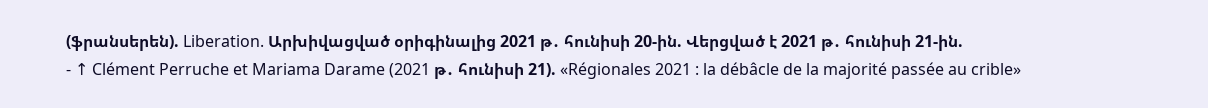(ֆրանսերեն). Liberation. Արխիվացված օրիգինալից 2021 թ․ հունիսի 20-ին. Վերցված է 2021 թ․ հունիսի 21-ին.
- ↑ Clément Perruche et Mariama Darame (2021 թ․ հունիսի 21). «Régionales 2021 : la débâcle de la majorité passée au crible»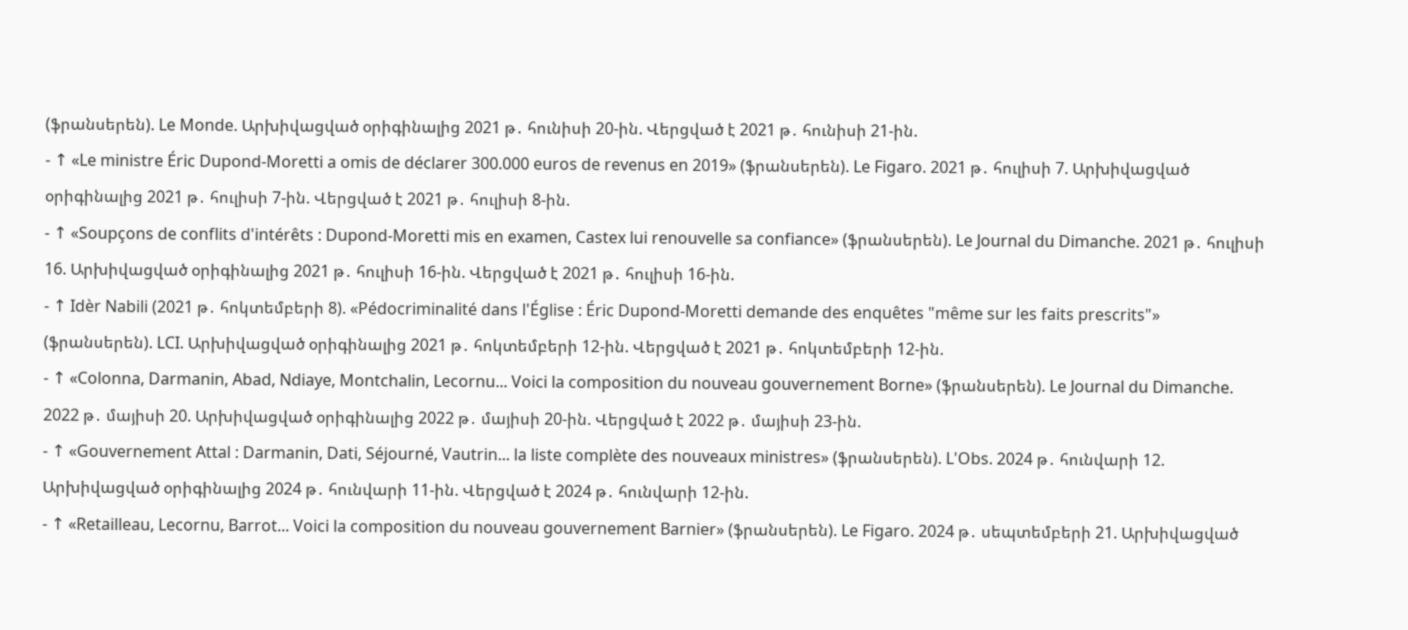(ֆրանսերեն). Le Monde. Արխիվացված օրիգինալից 2021 թ․ հունիսի 20-ին. Վերցված է 2021 թ․ հունիսի 21-ին.
- ↑ «Le ministre Éric Dupond-Moretti a omis de déclarer 300.000 euros de revenus en 2019» (ֆրանսերեն). Le Figaro. 2021 թ․ հուլիսի 7. Արխիվացված օրիգինալից 2021 թ․ հուլիսի 7-ին. Վերցված է 2021 թ․ հուլիսի 8-ին.
- ↑ «Soupçons de conflits d'intérêts : Dupond-Moretti mis en examen, Castex lui renouvelle sa confiance» (ֆրանսերեն). Le Journal du Dimanche. 2021 թ․ հուլիսի 16. Արխիվացված օրիգինալից 2021 թ․ հուլիսի 16-ին. Վերցված է 2021 թ․ հուլիսի 16-ին.
- ↑ Idèr Nabili (2021 թ․ հոկտեմբերի 8). «Pédocriminalité dans l'Église : Éric Dupond-Moretti demande des enquêtes "même sur les faits prescrits"» (ֆրանսերեն). LCI. Արխիվացված օրիգինալից 2021 թ․ հոկտեմբերի 12-ին. Վերցված է 2021 թ․ հոկտեմբերի 12-ին.
- ↑ «Colonna, Darmanin, Abad, Ndiaye, Montchalin, Lecornu... Voici la composition du nouveau gouvernement Borne» (ֆրանսերեն). Le Journal du Dimanche. 2022 թ․ մայիսի 20. Արխիվացված օրիգինալից 2022 թ․ մայիսի 20-ին. Վերցված է 2022 թ․ մայիսի 23-ին.
- ↑ «Gouvernement Attal : Darmanin, Dati, Séjourné, Vautrin... la liste complète des nouveaux ministres» (ֆրանսերեն). L'Obs. 2024 թ․ հունվարի 12. Արխիվացված օրիգինալից 2024 թ․ հունվարի 11-ին. Վերցված է 2024 թ․ հունվարի 12-ին.
- ↑ «Retailleau, Lecornu, Barrot... Voici la composition du nouveau gouvernement Barnier» (ֆրանսերեն). Le Figaro. 2024 թ․ սեպտեմբերի 21. Արխիվացված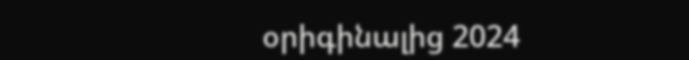օրիգինալից 2024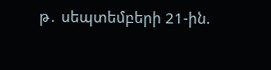թ․ սեպտեմբերի 21-ին.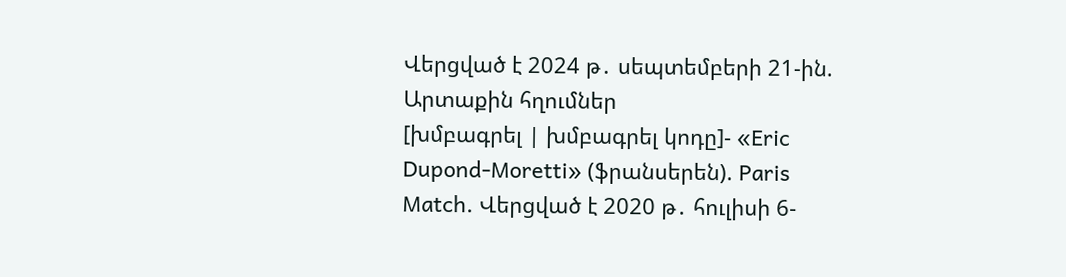Վերցված է 2024 թ․ սեպտեմբերի 21-ին.
Արտաքին հղումներ
[խմբագրել | խմբագրել կոդը]- «Eric Dupond-Moretti» (ֆրանսերեն). Paris Match. Վերցված է 2020 թ․ հուլիսի 6-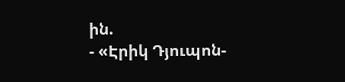ին.
- «Էրիկ Դյուպոն-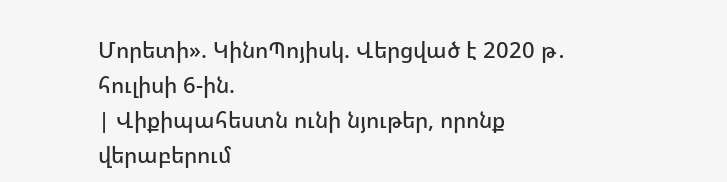Մորետի». ԿինոՊոյիսկ. Վերցված է 2020 թ․ հուլիսի 6-ին.
| Վիքիպահեստն ունի նյութեր, որոնք վերաբերում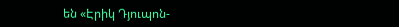են «Էրիկ Դյուպոն-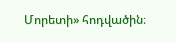Մորետի» հոդվածին։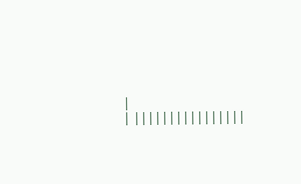|
| ||||||||||||||||